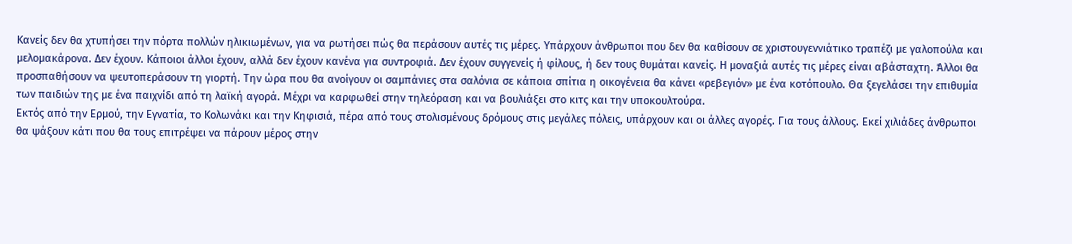Κανείς δεν θα χτυπήσει την πόρτα πολλών ηλικιωμένων, για να ρωτήσει πώς θα περάσουν αυτές τις μέρες. Υπάρχουν άνθρωποι που δεν θα καθίσουν σε χριστουγεννιάτικο τραπέζι με γαλοπούλα και μελομακάρονα. Δεν έχουν. Κάποιοι άλλοι έχουν, αλλά δεν έχουν κανένα για συντροφιά. Δεν έχουν συγγενείς ή φίλους, ή δεν τους θυμάται κανείς. Η μοναξιά αυτές τις μέρες είναι αβάσταχτη. Άλλοι θα προσπαθήσουν να ψευτοπεράσουν τη γιορτή. Την ώρα που θα ανοίγουν οι σαμπάνιες στα σαλόνια σε κάποια σπίτια η οικογένεια θα κάνει «ρεβεγιόν» με ένα κοτόπουλο. Θα ξεγελάσει την επιθυμία των παιδιών της με ένα παιχνίδι από τη λαϊκή αγορά. Μέχρι να καρφωθεί στην τηλεόραση και να βουλιάξει στο κιτς και την υποκουλτούρα.
Εκτός από την Ερμού, την Εγνατία, το Κολωνάκι και την Κηφισιά, πέρα από τους στολισμένους δρόμους στις μεγάλες πόλεις, υπάρχουν και οι άλλες αγορές. Για τους άλλους. Εκεί χιλιάδες άνθρωποι θα ψάξουν κάτι που θα τους επιτρέψει να πάρουν μέρος στην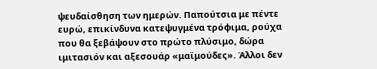ψευδαίσθηση των ημερών. Παπούτσια με πέντε ευρώ, επικίνδυνα κατεψυγμένα τρόφιμα, ρούχα που θα ξεβάψουν στο πρώτο πλύσιμο, δώρα ιμιτασιόν και αξεσουάρ «μαϊμούδες». Άλλοι δεν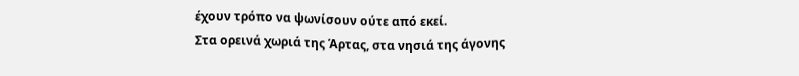έχουν τρόπο να ψωνίσουν ούτε από εκεί.
Στα ορεινά χωριά της Άρτας, στα νησιά της άγονης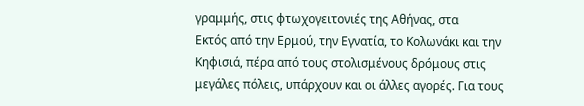γραμμής, στις φτωχογειτονιές της Αθήνας, στα
Εκτός από την Ερμού, την Εγνατία, το Κολωνάκι και την Κηφισιά, πέρα από τους στολισμένους δρόμους στις μεγάλες πόλεις, υπάρχουν και οι άλλες αγορές. Για τους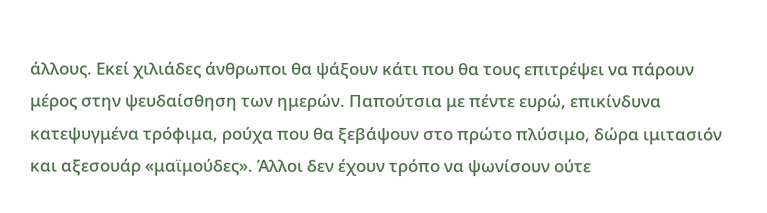άλλους. Εκεί χιλιάδες άνθρωποι θα ψάξουν κάτι που θα τους επιτρέψει να πάρουν μέρος στην ψευδαίσθηση των ημερών. Παπούτσια με πέντε ευρώ, επικίνδυνα κατεψυγμένα τρόφιμα, ρούχα που θα ξεβάψουν στο πρώτο πλύσιμο, δώρα ιμιτασιόν και αξεσουάρ «μαϊμούδες». Άλλοι δεν έχουν τρόπο να ψωνίσουν ούτε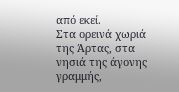από εκεί.
Στα ορεινά χωριά της Άρτας, στα νησιά της άγονης γραμμής,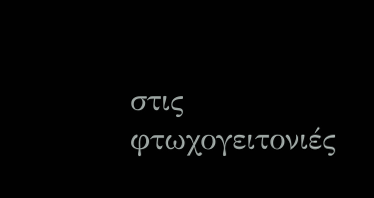στις φτωχογειτονιές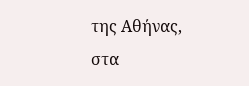της Αθήνας, στα